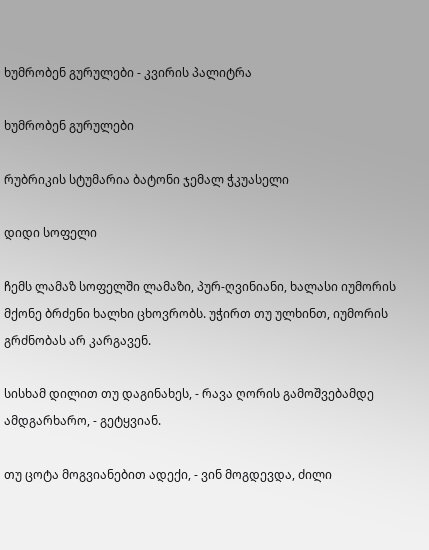ხუმრობენ გურულები - კვირის პალიტრა

ხუმრობენ გურულები

რუბრიკის სტუმარია ბატონი ჯემალ ჭკუასელი

დიდი სოფელი

ჩემს ლამაზ სოფელში ლამაზი, პურ-ღვინიანი, ხალასი იუმორის მქონე ბრძენი ხალხი ცხოვრობს. უჭირთ თუ ულხინთ, იუმორის გრძნობას არ კარგავენ.

სისხამ დილით თუ დაგინახეს, - რავა ღორის გამოშვებამდე ამდგარხარო, - გეტყვიან.

თუ ცოტა მოგვიანებით ადექი, - ვინ მოგდევდა, ძილი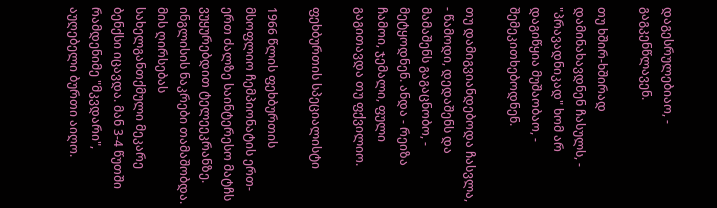დაგესრულებიაო, - გაგკენწლავენ.

თუ ხშირ-ხშირად დამინახავდნენ ჩასულს, - "პრავადნიკად" ხომ არ დაგიწყია მუშაობაო, - შემეკითხებოდნენ.

თუ დამიგვიანდებოდა ჩასვლა, - წამოდი, დედაშენს და მამაშენს გაგაცნობო, - მეტყოდნენ. ანდა - რეიზა ჩამოი, ჯემალი, ფული გაგითავდა თუ ფქვილიო.

ფეხბურთის სპეციალისტი

1966 წლის ფეხბურთის მსოფლიო ჩემპიონატის ერთ-ერთ ძალზე საინტერესო მატჩს ვუყურებდით ტელეეკრანზე. ინგლისის ნაკრები თამაშობდა. მის ღირსებას სახელგანთქმული მეკარე ბენქსი იცავდა. მან 3-4 წუთში რამდენიმე "მკვდარი", აუღებელი ბურთი აიღო.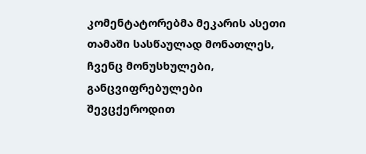კომენტატორებმა მეკარის ასეთი თამაში სასწაულად მონათლეს, ჩვენც მონუსხულები, განცვიფრებულები შევცქეროდით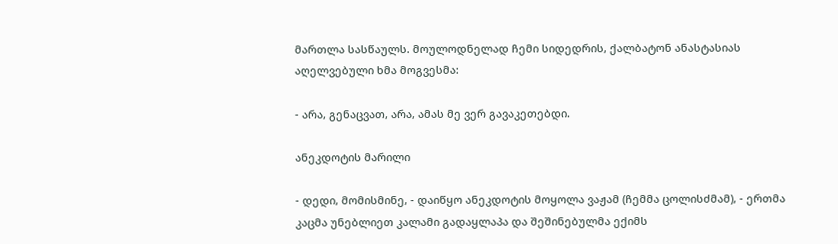მართლა სასწაულს. მოულოდნელად ჩემი სიდედრის, ქალბატონ ანასტასიას აღელვებული ხმა მოგვესმა:

- არა, გენაცვათ, არა, ამას მე ვერ გავაკეთებდი.

ანეკდოტის მარილი

- დედი, მომისმინე, - დაიწყო ანეკდოტის მოყოლა ვაჟამ (ჩემმა ცოლისძმამ), - ერთმა კაცმა უნებლიეთ კალამი გადაყლაპა და შეშინებულმა ექიმს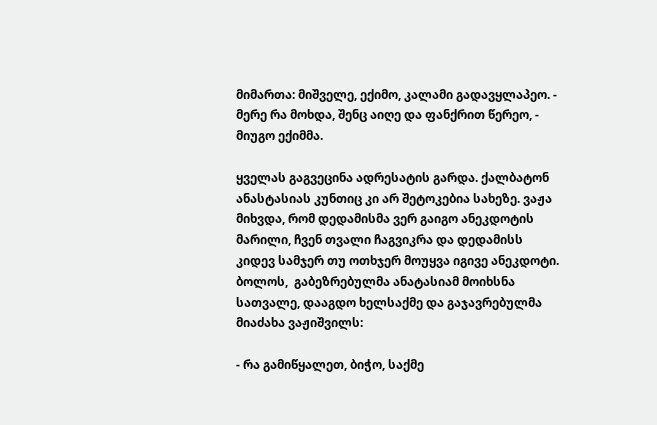მიმართა: მიშველე, ექიმო, კალამი გადავყლაპეო. - მერე რა მოხდა, შენც აიღე და ფანქრით წერეო, - მიუგო ექიმმა.

ყველას გაგვეცინა ადრესატის გარდა. ქალბატონ ანასტასიას კუნთიც კი არ შეტოკებია სახეზე. ვაჟა მიხვდა, რომ დედამისმა ვერ გაიგო ანეკდოტის მარილი, ჩვენ თვალი ჩაგვიკრა და დედამისს კიდევ სამჯერ თუ ოთხჯერ მოუყვა იგივე ანეკდოტი. ბოლოს,  გაბეზრებულმა ანატასიამ მოიხსნა სათვალე, დააგდო ხელსაქმე და გაჯავრებულმა მიაძახა ვაჟიშვილს:

- რა გამიწყალეთ, ბიჭო, საქმე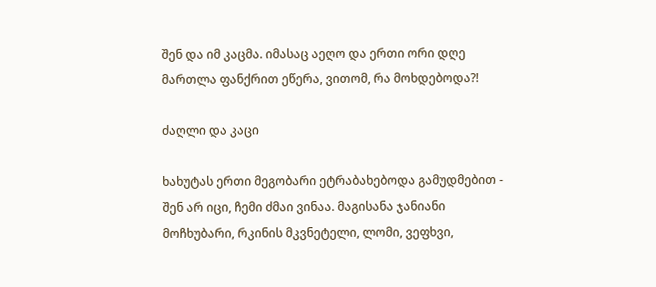შენ და იმ კაცმა. იმასაც აეღო და ერთი ორი დღე მართლა ფანქრით ეწერა, ვითომ, რა მოხდებოდა?!

ძაღლი და კაცი

ხახუტას ერთი მეგობარი ეტრაბახებოდა გამუდმებით - შენ არ იცი, ჩემი ძმაი ვინაა. მაგისანა ჯანიანი მოჩხუბარი, რკინის მკვნეტელი, ლომი, ვეფხვი,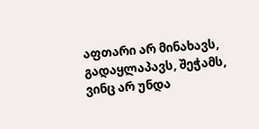აფთარი არ მინახავს, გადაყლაპავს, შეჭამს, ვინც არ უნდა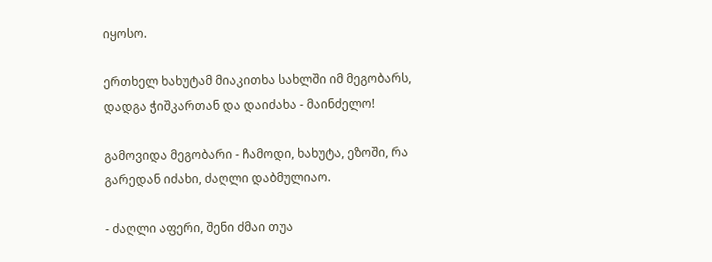იყოსო.

ერთხელ ხახუტამ მიაკითხა სახლში იმ მეგობარს, დადგა ჭიშკართან და დაიძახა - მაინძელო!

გამოვიდა მეგობარი - ჩამოდი, ხახუტა, ეზოში, რა გარედან იძახი, ძაღლი დაბმულიაო.

- ძაღლი აფერი, შენი ძმაი თუა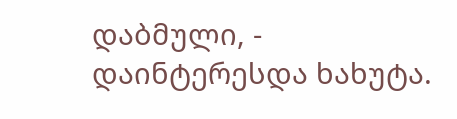დაბმული, - დაინტერესდა ხახუტა.